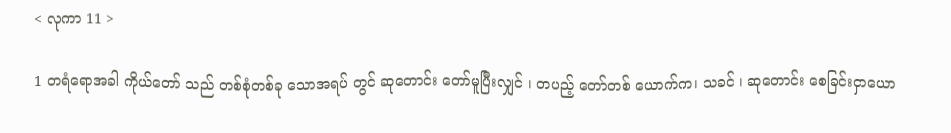< လုကာ 11 >

1 တရံရောအခါ ကိုယ်တော် သည် တစ်စုံတစ်ခု သောအရပ် တွင် ဆုတောင်း တော်မူပြီးလျှင် ၊ တပည့် တော်တစ် ယောက်က၊ သခင် ၊ ဆုတောင်း စေခြင်းငှာယော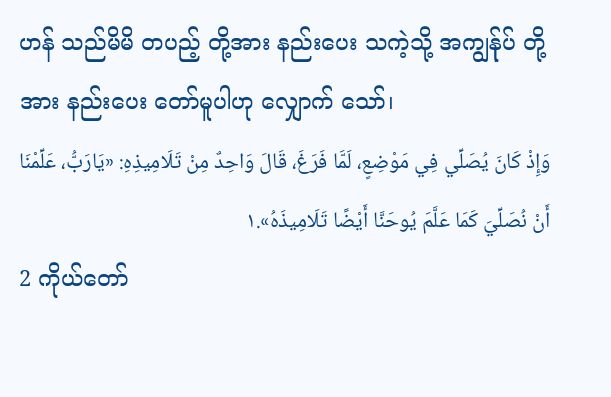ဟန် သည်မိမိ တပည့် တို့အား နည်းပေး သကဲ့သို့ အကျွန်ုပ် တို့အား နည်းပေး တော်မူပါဟု လျှောက် သော်၊
وَإِذْ كَانَ يُصَلِّي فِي مَوْضِعٍ، لَمَّا فَرَغَ، قَالَ وَاحِدٌ مِنْ تَلَامِيذِهِ: «يَارَبُّ، عَلِّمْنَا أَنْ نُصَلِّيَ كَمَا عَلَّمَ يُوحَنَّا أَيْضًا تَلَامِيذَهُ».١
2 ကိုယ်တော်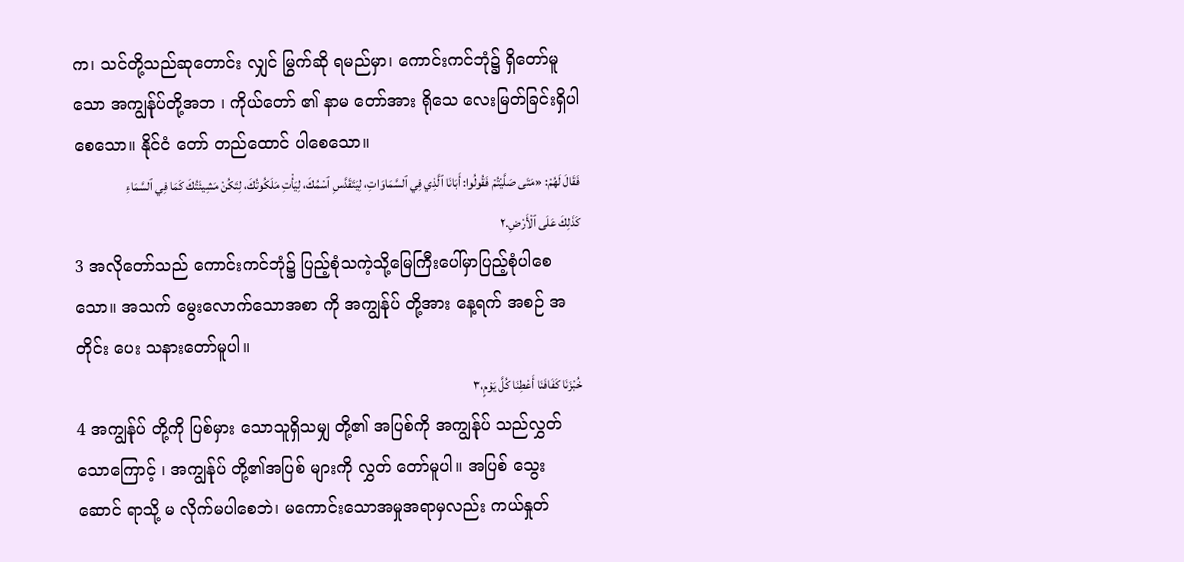က၊ သင်တို့သည်ဆုတောင်း လျှင် မြွက်ဆို ရမည်မှာ၊ ကောင်းကင်ဘုံ၌ ရှိတော်မူသော အကျွန်ုပ်တို့အဘ ၊ ကိုယ်တော် ၏ နာမ တော်အား ရိုသေ လေးမြတ်ခြင်းရှိပါစေသော။ နိုင်ငံ တော် တည်ထောင် ပါစေသော။
فَقَالَ لَهُمْ: «مَتَى صَلَّيْتُمْ فَقُولُوا: أَبَانَا ٱلَّذِي فِي ٱلسَّمَاوَاتِ، لِيَتَقَدَّسِ ٱسْمُكَ، لِيَأْتِ مَلَكُوتُكَ، لِتَكُنْ مَشِيئَتُكَ كَمَا فِي ٱلسَّمَاءِ كَذَلِكَ عَلَى ٱلْأَرْضِ.٢
3 အလိုတော်သည် ကောင်းကင်ဘုံ၌ ပြည့်စုံသကဲ့သို့မြေကြီးပေါ်မှာပြည့်စုံပါစေသော။ အသက် မွေးလောက်သောအစာ ကို အကျွန်ုပ် တို့အား နေ့ရက် အစဉ် အတိုင်း ပေး သနားတော်မူပါ။
خُبْزَنَا كَفَافَنَا أَعْطِنَا كُلَّ يَوْمٍ،٣
4 အကျွန်ုပ် တို့ကို ပြစ်မှား သောသူရှိသမျှ တို့၏ အပြစ်ကို အကျွန်ုပ် သည်လွှတ် သောကြောင့် ၊ အကျွန်ုပ် တို့၏အပြစ် များကို လွှတ် တော်မူပါ။ အပြစ် သွေးဆောင် ရာသို့ မ လိုက်မပါစေဘဲ၊ မကောင်းသောအမှုအရာမှလည်း ကယ်နှုတ်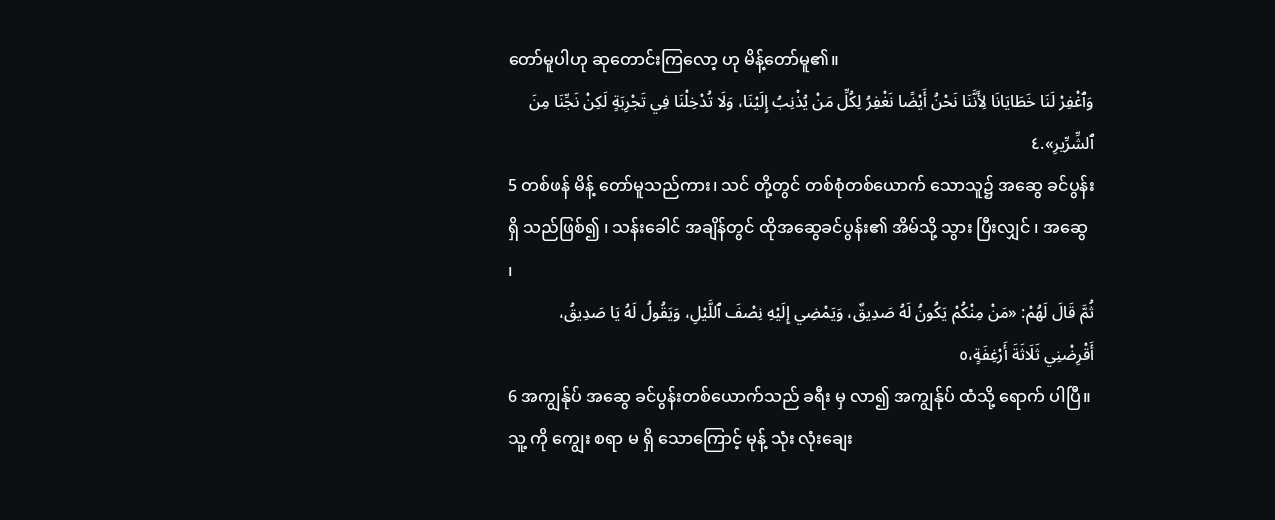တော်မူပါဟု ဆုတောင်းကြလော့ ဟု မိန့်တော်မူ၏။
وَٱغْفِرْ لَنَا خَطَايَانَا لِأَنَّنَا نَحْنُ أَيْضًا نَغْفِرُ لِكُلِّ مَنْ يُذْنِبُ إِلَيْنَا، وَلَا تُدْخِلْنَا فِي تَجْرِبَةٍ لَكِنْ نَجِّنَا مِنَ ٱلشِّرِّيرِ».٤
5 တစ်ဖန် မိန့် တော်မူသည်ကား၊ သင် တို့တွင် တစ်စုံတစ်ယောက် သောသူ၌ အဆွေ ခင်ပွန်းရှိ သည်ဖြစ်၍ ၊ သန်းခေါင် အချိန်တွင် ထိုအဆွေခင်ပွန်း၏ အိမ်သို့ သွား ပြီးလျှင် ၊ အဆွေ ၊
ثُمَّ قَالَ لَهُمْ: «مَنْ مِنْكُمْ يَكُونُ لَهُ صَدِيقٌ، وَيَمْضِي إِلَيْهِ نِصْفَ ٱللَّيْلِ، وَيَقُولُ لَهُ يَا صَدِيقُ، أَقْرِضْنِي ثَلَاثَةَ أَرْغِفَةٍ،٥
6 အကျွန်ုပ် အဆွေ ခင်ပွန်းတစ်ယောက်သည် ခရီး မှ လာ၍ အကျွန်ုပ် ထံသို့ ရောက် ပါပြီ။ သူ့ ကို ကျွေး စရာ မ ရှိ သောကြောင့် မုန့် သုံး လုံးချေး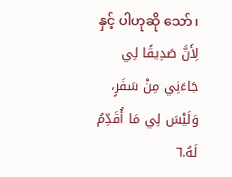နှင့် ပါဟုဆို သော်၊
لِأَنَّ صَدِيقًا لِي جَاءَنِي مِنْ سَفَرٍ، وَلَيْسَ لِي مَا أُقَدِّمُ لَهُ.٦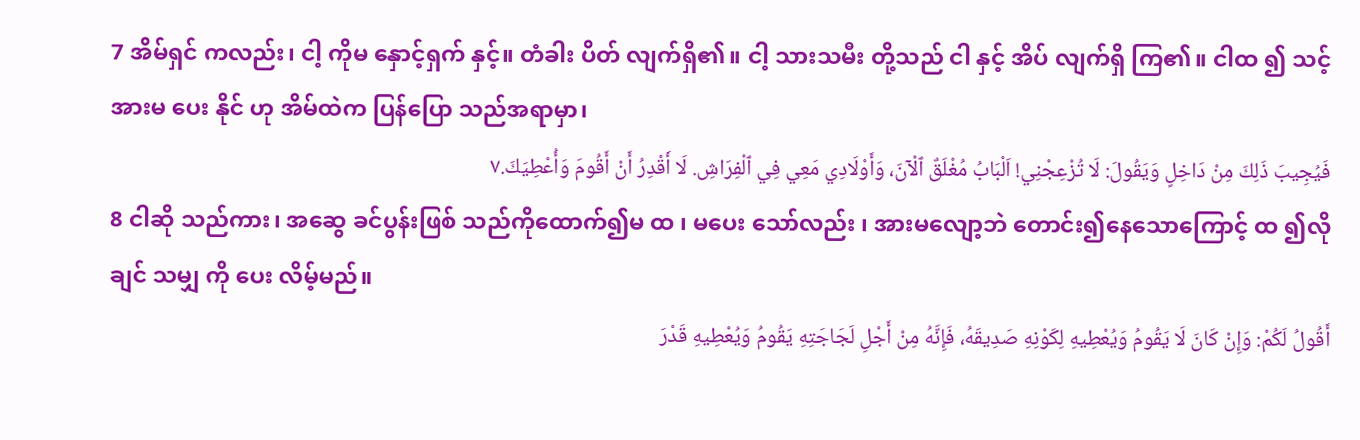7 အိမ်ရှင် ကလည်း၊ ငါ့ ကိုမ နှောင့်ရှက် နှင့်။ တံခါး ပိတ် လျက်ရှိ၏။ ငါ့ သားသမီး တို့သည် ငါ နှင့် အိပ် လျက်ရှိ ကြ၏။ ငါထ ၍ သင့် အားမ ပေး နိုင် ဟု အိမ်ထဲက ပြန်ပြော သည်အရာမှာ၊
فَيُجِيبَ ذَلِكَ مِنْ دَاخِلٍ وَيَقُولَ: لَا تُزْعِجْنِي! اَلْبَابُ مُغْلَقٌ ٱلْآنَ، وَأَوْلَادِي مَعِي فِي ٱلْفِرَاشِ. لَا أَقْدِرُ أَنْ أَقُومَ وَأُعْطِيَكَ.٧
8 ငါဆို သည်ကား၊ အဆွေ ခင်ပွန်းဖြစ် သည်ကိုထောက်၍မ ထ ၊ မပေး သော်လည်း ၊ အားမလျော့ဘဲ တောင်း၍နေသောကြောင့် ထ ၍လိုချင် သမျှ ကို ပေး လိမ့်မည်။
أَقُولُ لَكُمْ: وَإِنْ كَانَ لَا يَقُومُ وَيُعْطِيهِ لِكَوْنِهِ صَدِيقَهُ، فَإِنَّهُ مِنْ أَجْلِ لَجَاجَتِهِ يَقُومُ وَيُعْطِيهِ قَدْرَ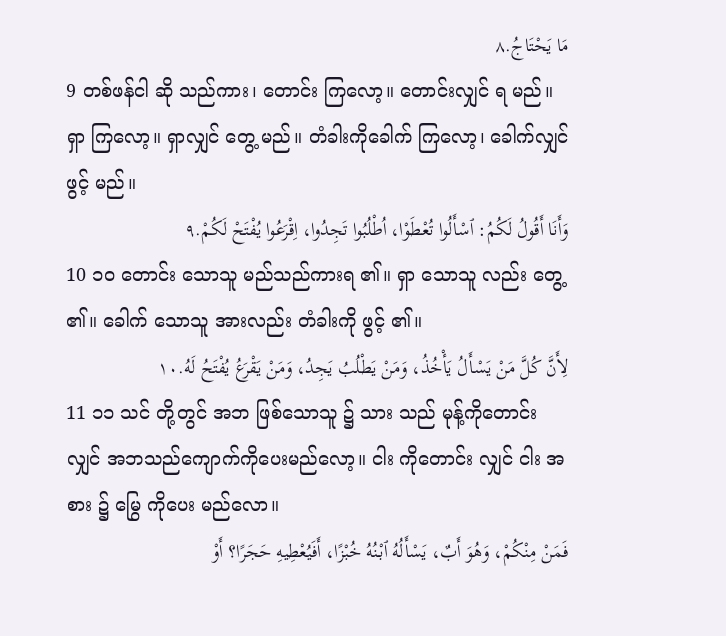مَا يَحْتَاجُ.٨
9 တစ်ဖန်ငါ ဆို သည်ကား၊ တောင်း ကြလော့။ တောင်းလျှင် ရ မည်။ ရှာ ကြလော့။ ရှာလျှင် တွေ့ မည်။ တံခါးကိုခေါက် ကြလော့၊ ခေါက်လျှင် ဖွင့် မည်။
وَأَنَا أَقُولُ لَكُمُ: ٱسْأَلُوا تُعْطَوْا، اُطْلُبُوا تَجِدُوا، اِقْرَعُوا يُفْتَحْ لَكُمْ.٩
10 ၁၀ တောင်း သောသူ မည်သည်ကားရ ၏။ ရှာ သောသူ လည်း တွေ့ ၏။ ခေါက် သောသူ အားလည်း တံခါးကို ဖွင့် ၏။
لِأَنَّ كُلَّ مَنْ يَسْأَلُ يَأْخُذُ، وَمَنْ يَطْلُبُ يَجِدُ، وَمَنْ يَقْرَعُ يُفْتَحُ لَهُ.١٠
11 ၁၁ သင် တို့တွင် အဘ ဖြစ်သောသူ ၌ သား သည် မုန့်ကိုတောင်းလျှင် အဘသည်ကျောက်ကိုပေးမည်လော့။ ငါး ကိုတောင်း လျှင် ငါး အစား ၌ မြွေ ကိုပေး မည်လော။
فَمَنْ مِنْكُمْ، وَهُوَ أَبٌ، يَسْأَلُهُ ٱبْنُهُ خُبْزًا، أَفَيُعْطِيهِ حَجَرًا؟ أَوْ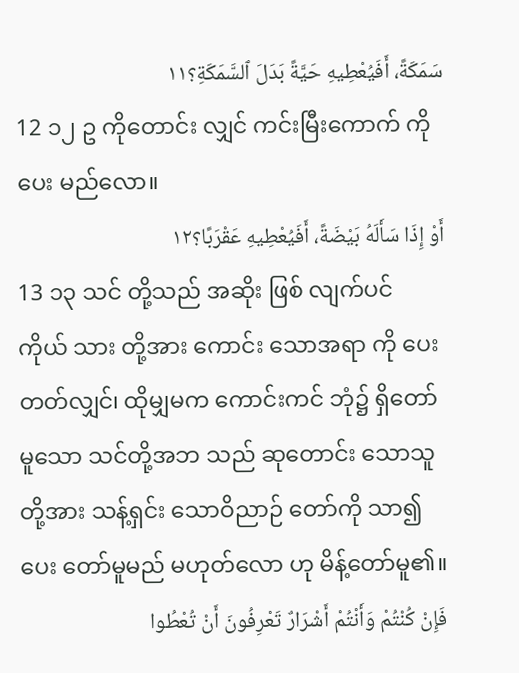سَمَكَةً، أَفَيُعْطِيهِ حَيَّةً بَدَلَ ٱلسَّمَكَةِ؟١١
12 ၁၂ ဥ ကိုတောင်း လျှင် ကင်းမြီးကောက် ကို ပေး မည်လော။
أَوْ إِذَا سَأَلَهُ بَيْضَةً، أَفَيُعْطِيهِ عَقْرَبًا؟١٢
13 ၁၃ သင် တို့သည် အဆိုး ဖြစ် လျက်ပင် ကိုယ် သား တို့အား ကောင်း သောအရာ ကို ပေး တတ်လျှင်၊ ထိုမျှမက ကောင်းကင် ဘုံ၌ ရှိတော်မူသော သင်တို့အဘ သည် ဆုတောင်း သောသူ တို့အား သန့်ရှင်း သောဝိညာဉ် တော်ကို သာ၍ပေး တော်မူမည် မဟုတ်လော ဟု မိန့်တော်မူ၏။
فَإِنْ كُنْتُمْ وَأَنْتُمْ أَشْرَارٌ تَعْرِفُونَ أَنْ تُعْطُوا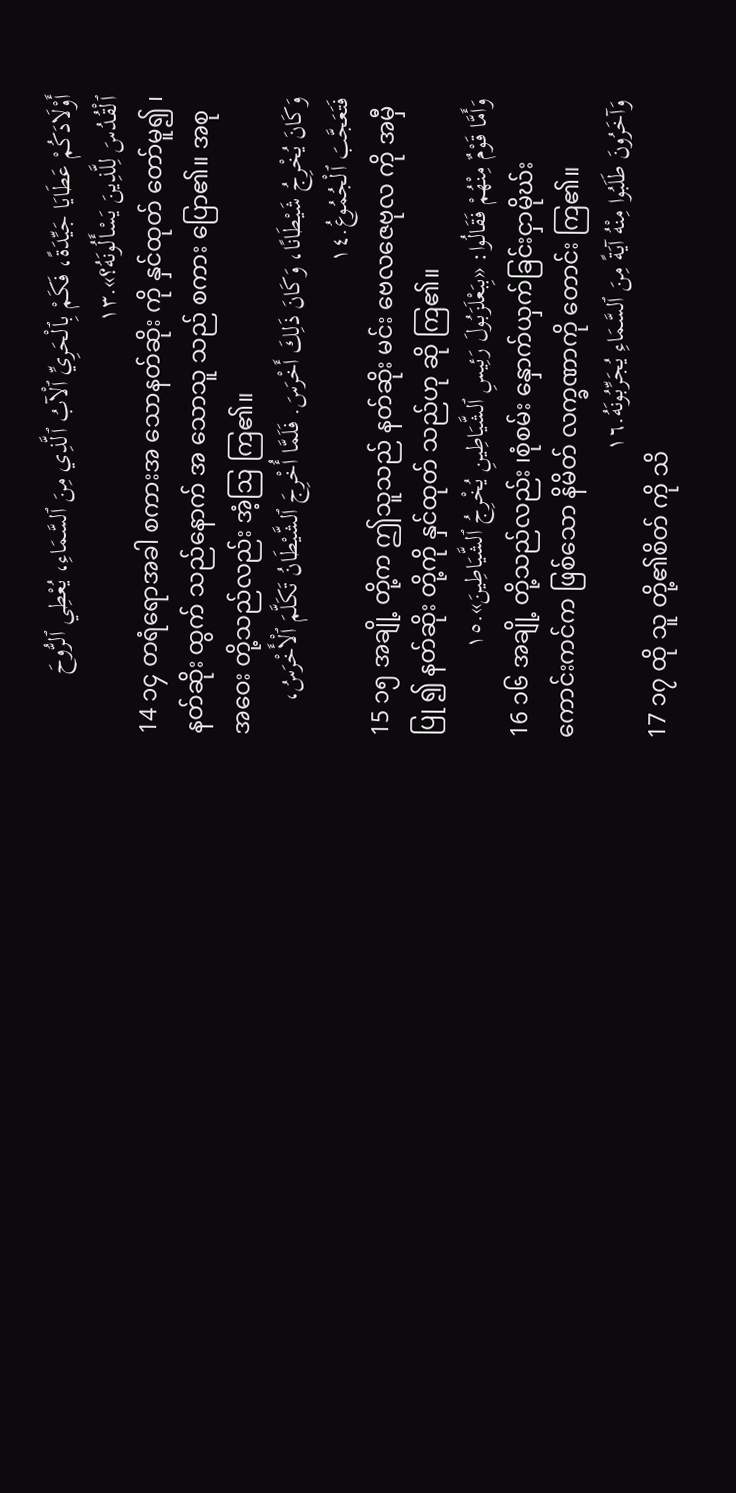أَوْلَادَكُمْ عَطَايَا جَيِّدَةً، فَكَمْ بِٱلْحَرِيِّ ٱلْآبُ ٱلَّذِي مِنَ ٱلسَّمَاءِ، يُعْطِي ٱلرُّوحَ ٱلْقُدُسَ لِلَّذِينَ يَسْأَلُونَهُ؟».١٣
14 ၁၄ တရံရောအခါ စကားအ သောနတ်ဆိုး ကို နှင်ထုတ် တော်မူ၍ ၊ နတ်ဆိုး ထွက် သည်နောက် အ သောသူ သည် စကား ပြော၏။ အစုအဝေး တို့သည်လည်း အံ့ဩ ကြ၏။
وَكَانَ يُخْرِجُ شَيْطَانًا، وَكَانَ ذَلِكَ أَخْرَسَ. فَلَمَّا أُخْرِجَ ٱلشَّيْطَانُ تَكَلَّمَ ٱلْأَخْرَسُ، فَتَعَجَّبَ ٱلْجُمُوعُ.١٤
15 ၁၅ အချို့ တို့က ဤသူသည် နတ်ဆိုး မင်း ဗေလဇေဗုလ ကို အမှီပြု ၍ နတ်ဆိုး တို့ကို နှင်ထုတ် သည်ဟု ဆို ကြ၏။
وَأَمَّا قَوْمٌ مِنْهُمْ فَقَالُوا: «بِبَعْلَزَبُولَ رَئِيسِ ٱلشَّيَاطِينِ يُخْرِجُ ٱلشَّيَاطِينَ».١٥
16 ၁၆ အချို့ တို့သည်လည်း ၊စုံစမ်း နှောက်ယှက်ခြင်းငှာမိုဃ်း ကောင်းကင်က ဖြစ်သော နိမိတ် လက္ခဏာကို တောင်း ကြ၏။
وَآخَرُونَ طَلَبُوا مِنْهُ آيَةً مِنَ ٱلسَّمَاءِ يُجَرِّبُونَهُ.١٦
17 ၁၇ ထို သူ တို့၏စိတ် ကို သိ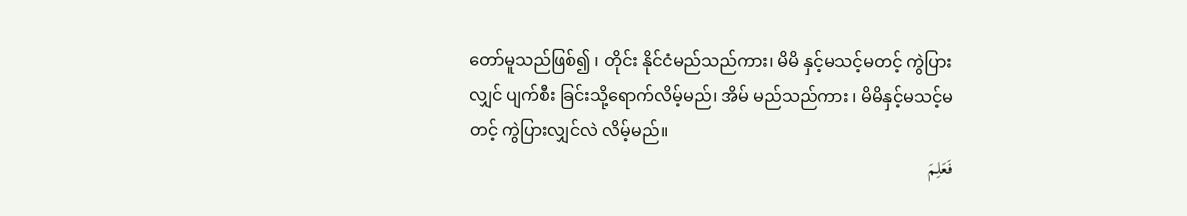တော်မူသည်ဖြစ်၍ ၊ တိုင်း နိုင်ငံမည်သည်ကား၊ မိမိ နှင့်မသင့်မတင့် ကွဲပြား လျှင် ပျက်စီး ခြင်းသို့ရောက်လိမ့်မည်၊ အိမ် မည်သည်ကား ၊ မိမိနှင့်မသင့်မတင့် ကွဲပြားလျှင်လဲ လိမ့်မည်။
فَعَلِمَ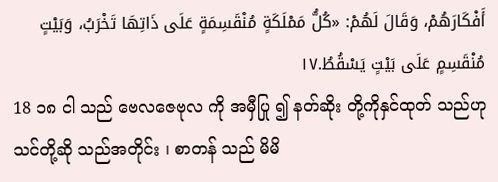أَفْكَارَهُمْ، وَقَالَ لَهُمْ: «كُلُّ مَمْلَكَةٍ مُنْقَسِمَةٍ عَلَى ذَاتِهَا تَخْرَبُ، وَبَيْتٍ مُنْقَسِمٍ عَلَى بَيْتٍ يَسْقُطُ.١٧
18 ၁၈ ငါ သည် ဗေလဇေဗုလ ကို အမှီပြု ၍ နတ်ဆိုး တို့ကိုနှင်ထုတ် သည်ဟု သင်တို့ဆို သည်အတိုင်း ၊ စာတန် သည် မိမိ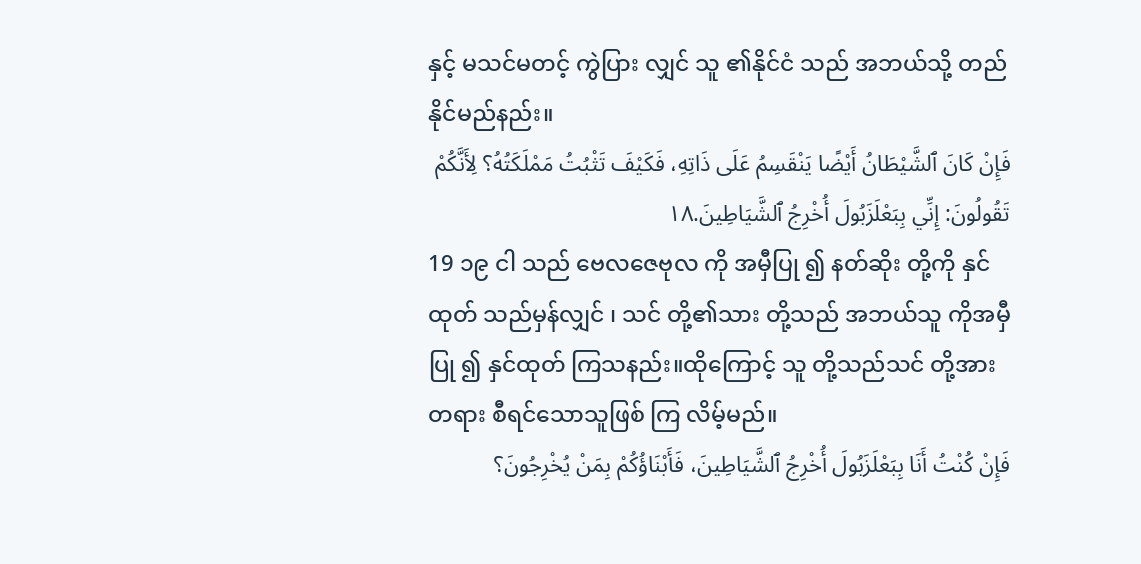နှင့် မသင်မတင့် ကွဲပြား လျှင် သူ ၏နိုင်ငံ သည် အဘယ်သို့ တည် နိုင်မည်နည်း။
فَإِنْ كَانَ ٱلشَّيْطَانُ أَيْضًا يَنْقَسِمُ عَلَى ذَاتِهِ، فَكَيْفَ تَثْبُتُ مَمْلَكَتُهُ؟ لِأَنَّكُمْ تَقُولُونَ: إِنِّي بِبَعْلَزَبُولَ أُخْرِجُ ٱلشَّيَاطِينَ.١٨
19 ၁၉ ငါ သည် ဗေလဇေဗုလ ကို အမှီပြု ၍ နတ်ဆိုး တို့ကို နှင်ထုတ် သည်မှန်လျှင် ၊ သင် တို့၏သား တို့သည် အဘယ်သူ ကိုအမှီပြု ၍ နှင်ထုတ် ကြသနည်း။ထိုကြောင့် သူ တို့သည်သင် တို့အားတရား စီရင်သောသူဖြစ် ကြ လိမ့်မည်။
فَإِنْ كُنْتُ أَنَا بِبَعْلَزَبُولَ أُخْرِجُ ٱلشَّيَاطِينَ، فَأَبْنَاؤُكُمْ بِمَنْ يُخْرِجُونَ؟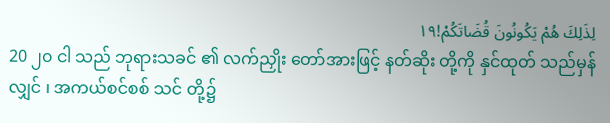لِذَلِكَ هُمْ يَكُونُونَ قُضَاتَكُمْ!١٩
20 ၂၀ ငါ သည် ဘုရားသခင် ၏ လက်ညှိုး တော်အားဖြင့် နတ်ဆိုး တို့ကို နှင်ထုတ် သည်မှန်လျှင် ၊ အကယ်စင်စစ် သင် တို့၌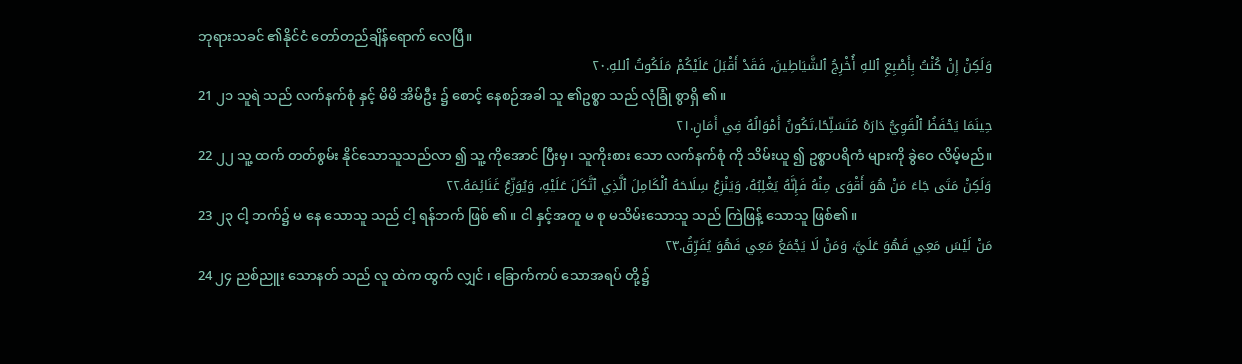ဘုရားသခင် ၏နိုင်ငံ တော်တည်ချိန်ရောက် လေပြီ။
وَلَكِنْ إِنْ كُنْتُ بِأَصْبِعِ ٱللهِ أُخْرِجُ ٱلشَّيَاطِينَ، فَقَدْ أَقْبَلَ عَلَيْكُمْ مَلَكُوتُ ٱللهِ.٢٠
21 ၂၁ သူရဲ သည် လက်နက်စုံ နှင့် မိမိ အိမ်ဦး ၌ စောင့် နေစဉ်အခါ သူ ၏ဥစ္စာ သည် လုံခြုံ စွာရှိ ၏။
حِينَمَا يَحْفَظُ ٱلْقَوِيُّ دَارَهُ مُتَسَلِّحًا،تَكُونُ أَمْوَالُهُ فِي أَمَانٍ.٢١
22 ၂၂ သူ့ ထက် တတ်စွမ်း နိုင်သောသူသည်လာ ၍ သူ့ ကိုအောင် ပြီးမှ၊ သူကိုးစား သော လက်နက်စုံ ကို သိမ်းယူ ၍ ဥစ္စာပရိကံ များကို ခွဲဝေ လိမ့်မည်။
وَلَكِنْ مَتَى جَاءَ مَنْ هُوَ أَقْوَى مِنْهُ فَإِنَّهُ يَغْلِبُهُ، وَيَنْزِعُ سِلَاحَهُ ٱلْكَامِلَ ٱلَّذِي ٱتَّكَلَ عَلَيْهِ، وَيُوَزِّعُ غَنَائِمَهُ.٢٢
23 ၂၃ ငါ့ ဘက်၌ မ နေ သောသူ သည် ငါ့ ရန်ဘက် ဖြစ် ၏။ ငါ နှင့်အတူ မ စု မသိမ်းသောသူ သည် ကြဲဖြန့် သောသူ ဖြစ်၏။
مَنْ لَيْسَ مَعِي فَهُوَ عَلَيَّ، وَمَنْ لَا يَجْمَعُ مَعِي فَهُوَ يُفَرِّقُ.٢٣
24 ၂၄ ညစ်ညူး သောနတ် သည် လူ ထဲက ထွက် လျှင် ၊ ခြောက်ကပ် သောအရပ် တို့၌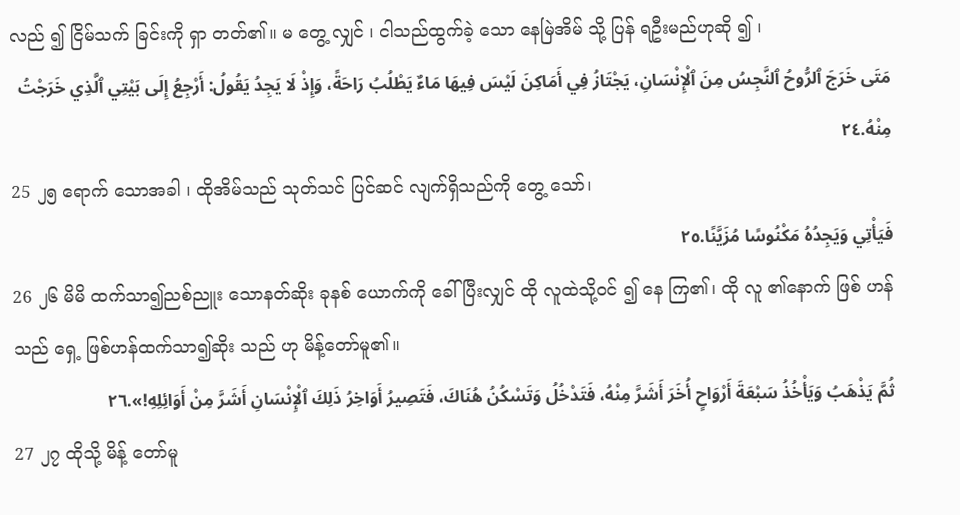လည် ၍ ငြိမ်သက် ခြင်းကို ရှာ တတ်၏။ မ တွေ့ လျှင် ၊ ငါသည်ထွက်ခဲ့ သော နေမြဲအိမ် သို့ ပြန် ရဦးမည်ဟုဆို ၍ ၊
مَتَى خَرَجَ ٱلرُّوحُ ٱلنَّجِسُ مِنَ ٱلْإِنْسَانِ، يَجْتَازُ فِي أَمَاكِنَ لَيْسَ فِيهَا مَاءٌ يَطْلُبُ رَاحَةً، وَإِذْ لَا يَجِدُ يَقُولُ: أَرْجِعُ إِلَى بَيْتِي ٱلَّذِي خَرَجْتُ مِنْهُ.٢٤
25 ၂၅ ရောက် သောအခါ ၊ ထိုအိမ်သည် သုတ်သင် ပြင်ဆင် လျက်ရှိသည်ကို တွေ့ သော်၊
فَيَأْتِي وَيَجِدُهُ مَكْنُوسًا مُزَيَّنًا.٢٥
26 ၂၆ မိမိ ထက်သာ၍ညစ်ညူး သောနတ်ဆိုး ခုနစ် ယောက်ကို ခေါ် ပြီးလျှင် ထို လူထဲသို့ဝင် ၍ နေ ကြ၏၊ ထို လူ ၏နောက် ဖြစ် ဟန်သည် ရှေ့ ဖြစ်ဟန်ထက်သာ၍ဆိုး သည် ဟု မိန့်တော်မူ၏။
ثُمَّ يَذْهَبُ وَيَأْخُذُ سَبْعَةَ أَرْوَاحٍ أُخَرَ أَشَرَّ مِنْهُ، فَتَدْخُلُ وَتَسْكُنُ هُنَاكَ، فَتَصِيرُ أَوَاخِرُ ذَلِكَ ٱلْإِنْسَانِ أَشَرَّ مِنْ أَوَائِلِهِ!».٢٦
27 ၂၇ ထိုသို့ မိန့် တော်မူ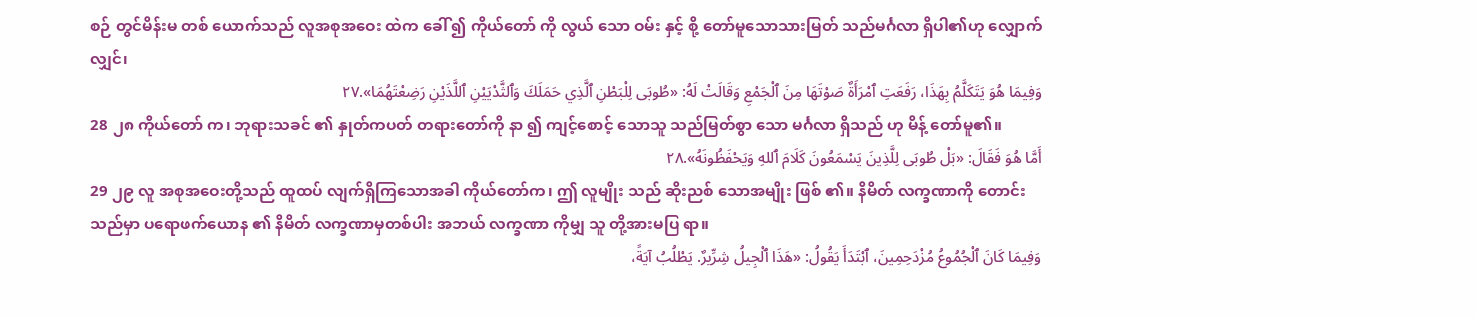စဉ် တွင်မိန်းမ တစ် ယောက်သည် လူအစုအဝေး ထဲက ခေါ် ၍ ကိုယ်တော် ကို လွယ် သော ဝမ်း နှင့် စို့ တော်မူသောသားမြတ် သည်မင်္ဂလာ ရှိပါ၏ဟု လျှောက် လျှင်၊
وَفِيمَا هُوَ يَتَكَلَّمُ بِهَذَا، رَفَعَتِ ٱمْرَأَةٌ صَوْتَهَا مِنَ ٱلْجَمْعِ وَقَالَتْ لَهُ: «طُوبَى لِلْبَطْنِ ٱلَّذِي حَمَلَكَ وَٱلثَّدْيَيْنِ ٱللَّذَيْنِ رَضِعْتَهُمَا».٢٧
28 ၂၈ ကိုယ်တော် က၊ ဘုရားသခင် ၏ နှုတ်ကပတ် တရားတော်ကို နာ ၍ ကျင့်စောင့် သောသူ သည်မြတ်စွာ သော မင်္ဂလာ ရှိသည် ဟု မိန့် တော်မူ၏။
أَمَّا هُوَ فَقَالَ: «بَلْ طُوبَى لِلَّذِينَ يَسْمَعُونَ كَلَامَ ٱللهِ وَيَحْفَظُونَهُ».٢٨
29 ၂၉ လူ အစုအဝေးတို့သည် ထူထပ် လျက်ရှိကြသောအခါ ကိုယ်တော်က၊ ဤ လူမျိုး သည် ဆိုးညစ် သောအမျိုး ဖြစ် ၏။ နိမိတ် လက္ခဏာကို တောင်း သည်မှာ ပရောဖက်ယောန ၏ နိမိတ် လက္ခဏာမှတစ်ပါး အဘယ် လက္ခဏာ ကိုမျှ သူ တို့အားမပြ ရာ။
وَفِيمَا كَانَ ٱلْجُمُوعُ مُزْدَحِمِينَ، ٱبْتَدَأَ يَقُولُ: «هَذَا ٱلْجِيلُ شِرِّيرٌ. يَطْلُبُ آيَةً،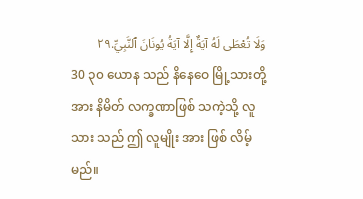وَلَا تُعْطَى لَهُ آيَةٌ إِلَّا آيَةُ يُونَانَ ٱلنَّبِيِّ.٢٩
30 ၃၀ ယောန သည် နိနေဝေ မြို့သားတို့အား နိမိတ် လက္ခဏာဖြစ် သကဲ့သို့ လူ သား သည် ဤ လူမျိုး အား ဖြစ် လိမ့်မည်။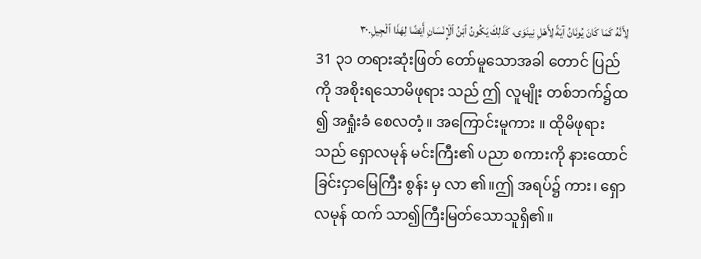لِأَنَّهُ كَمَا كَانَ يُونَانُ آيَةً لِأَهْلِ نِينَوَى، كَذَلِكَ يَكُونُ ٱبْنُ ٱلْإِنْسَانِ أَيْضًا لِهَذَا ٱلْجِيلِ.٣٠
31 ၃၁ တရားဆုံးဖြတ် တော်မူသောအခါ တောင် ပြည်ကို အစိုးရသောမိဖုရား သည် ဤ လူမျိုး တစ်ဘက်၌ထ ၍ အရှုံးခံ စေလတံ့။ အကြောင်းမူကား ။ ထိုမိဖုရားသည် ရှောလမုန် မင်းကြီး၏ ပညာ စကားကို နားထောင် ခြင်းငှာမြေကြီး စွန်း မှ လာ ၏။ဤ အရပ်၌ ကား၊ ရှောလမုန် ထက် သာ၍ကြီးမြတ်သောသူရှိ၏။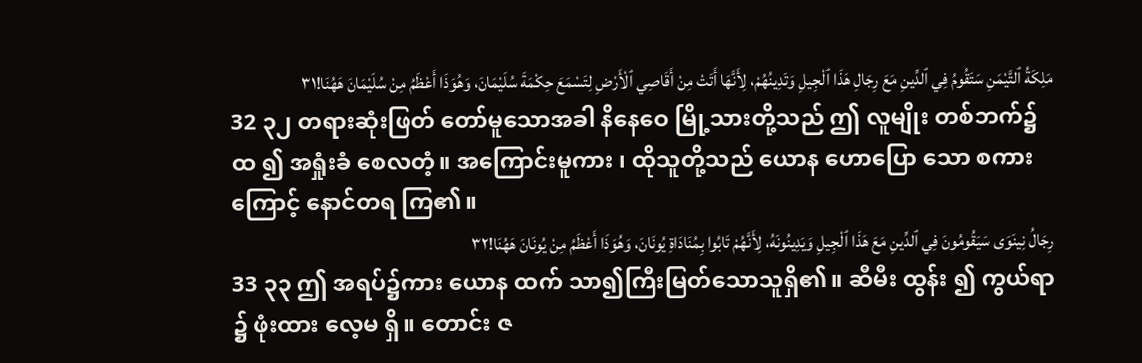مَلِكَةُ ٱلتَّيْمَنِ سَتَقُومُ فِي ٱلدِّينِ مَعَ رِجَالِ هَذَا ٱلْجِيلِ وَتَدِينُهُمْ، لِأَنَّهَا أَتَتْ مِنْ أَقَاصِي ٱلْأَرْضِ لِتَسْمَعَ حِكْمَةَ سُلَيْمَانَ، وَهُوَذَا أَعْظَمُ مِنْ سُلَيْمَانَ هَهُنَا!٣١
32 ၃၂ တရားဆုံးဖြတ် တော်မူသောအခါ နိနေဝေ မြို့သားတို့သည် ဤ လူမျိုး တစ်ဘက်၌ထ ၍ အရှုံးခံ စေလတံ့။ အကြောင်းမူကား ၊ ထိုသူတို့သည် ယောန ဟောပြော သော စကားကြောင့် နောင်တရ ကြ၏။
رِجَالُ نِينَوَى سَيَقُومُونَ فِي ٱلدِّينِ مَعَ هَذَا ٱلْجِيلِ وَيَدِينُونَهُ، لِأَنَّهُمْ تَابُوا بِمُنَادَاةِ يُونَانَ، وَهُوَذَا أَعْظَمُ مِنْ يُونَانَ هَهُنَا!٣٢
33 ၃၃ ဤ အရပ်၌ကား ယောန ထက် သာ၍ကြီးမြတ်သောသူရှိ၏။ ဆီမီး ထွန်း ၍ ကွယ်ရာ ၌ ဖုံးထား လေ့မ ရှိ။ တောင်း ဇ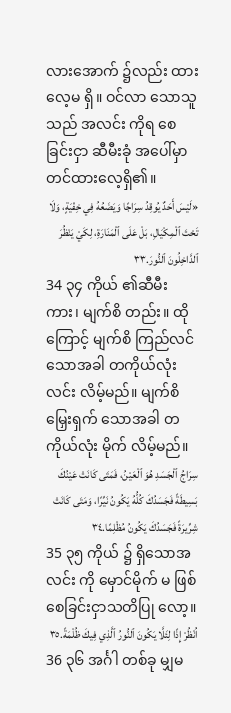လားအောက် ၌လည်း ထားလေ့မ ရှိ။ ဝင်လာ သောသူ သည် အလင်း ကိုရ စေခြင်းငှာ ဆီမီးခုံ အပေါ်မှာ တင်ထားလေ့ရှိ၏။
«لَيْسَ أَحَدٌ يُوقِدُ سِرَاجًا وَيَضَعُهُ فِي خِفْيَةٍ، وَلَا تَحْتَ ٱلْمِكْيَالِ، بَلْ عَلَى ٱلْمَنَارَةِ، لِكَيْ يَنْظُرَ ٱلدَّاخِلُونَ ٱلنُّورَ.٣٣
34 ၃၄ ကိုယ် ၏ဆီမီး ကား၊ မျက်စိ တည်း။ ထိုကြောင့် မျက်စိ ကြည်လင် သောအခါ တကိုယ်လုံး လင်း လိမ့်မည်။ မျက်စိမြှေးရှက် သောအခါ တကိုယ်လုံး မိုက် လိမ့်မည်။
سِرَاجُ ٱلْجَسَدِ هُوَ ٱلْعَيْنُ، فَمَتَى كَانَتْ عَيْنُكَ بَسِيطَةً فَجَسَدُكَ كُلُّهُ يَكُونُ نَيِّرًا، وَمَتَى كَانَتْ شِرِّيرَةً فَجَسَدُكَ يَكُونُ مُظْلِمًا.٣٤
35 ၃၅ ကိုယ် ၌ ရှိသောအလင်း ကို မှောင်မိုက် မ ဖြစ် စေခြင်းငှာသတိပြု လော့။
اُنْظُرْ إِذًا لِئَلَّا يَكُونَ ٱلنُّورُ ٱلَّذِي فِيكَ ظُلْمَةً.٣٥
36 ၃၆ အင်္ဂါ တစ်ခု မျှမ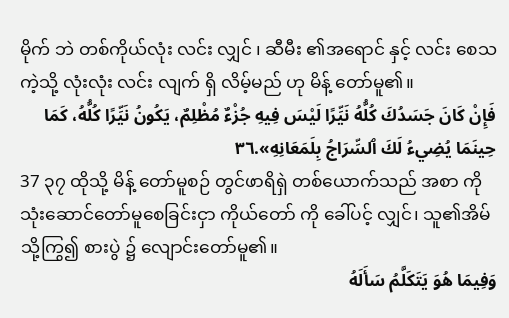မိုက် ဘဲ တစ်ကိုယ်လုံး လင်း လျှင် ၊ ဆီမီး ၏အရောင် နှင့် လင်း စေသကဲ့သို့ လုံးလုံး လင်း လျက် ရှိ လိမ့်မည် ဟု မိန့် တော်မူ၏။
فَإِنْ كَانَ جَسَدُكَ كُلُّهُ نَيِّرًا لَيْسَ فِيهِ جُزْءٌ مُظْلِمٌ، يَكُونُ نَيِّرًا كُلُّهُ، كَمَا حِينَمَا يُضِيءُ لَكَ ٱلسِّرَاجُ بِلَمَعَانِهِ».٣٦
37 ၃၇ ထိုသို့ မိန့် တော်မူစဉ် တွင်ဖာရိရှဲ တစ်ယောက်သည် အစာ ကိုသုံးဆောင်တော်မူစေခြင်းငှာ ကိုယ်တော် ကို ခေါ်ပင့် လျှင်၊ သူ၏အိမ် သို့ကြွ၍ စားပွဲ ၌ လျောင်းတော်မူ၏။
وَفِيمَا هُوَ يَتَكَلَّمُ سَأَلَهُ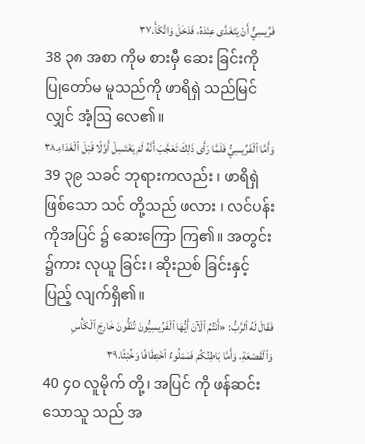فَرِّيسِيٌّ أَنْ يَتَغَدَّى عِنْدَهُ، فَدَخَلَ وَاتَّكَأَ.٣٧
38 ၃၈ အစာ ကိုမ စားမှီ ဆေး ခြင်းကို ပြုတော်မ မူသည်ကို ဖာရိရှဲ သည်မြင် လျှင် အံ့ဩ လေ၏။
وَأَمَّا ٱلْفَرِّيسِيُّ فَلَمَّا رَأَى ذَلِكَ تَعَجَّبَ أَنَّهُ لَمْ يَغْتَسِلْ أَوَّلًا قَبْلَ ٱلْغَدَاءِ.٣٨
39 ၃၉ သခင် ဘုရားကလည်း ၊ ဖာရိရှဲ ဖြစ်သော သင် တို့သည် ဖလား ၊ လင်ပန်း ကိုအပြင် ၌ ဆေးကြော ကြ၏။ အတွင်း ၌ကား လုယူ ခြင်း၊ ဆိုးညစ် ခြင်းနှင့် ပြည့် လျက်ရှိ၏။
فَقَالَ لَهُ ٱلرَّبُّ: «أَنْتُمُ ٱلْآنَ أَيُّهَا ٱلْفَرِّيسِيُّونَ تُنَقُّونَ خَارِجَ ٱلْكَأْسِ وَٱلْقَصْعَةِ، وَأَمَّا بَاطِنُكُمْ فَمَمْلُوءٌ ٱخْتِطَافًا وَخُبْثًا.٣٩
40 ၄၀ လူမိုက် တို့၊ အပြင် ကို ဖန်ဆင်း သောသူ သည် အ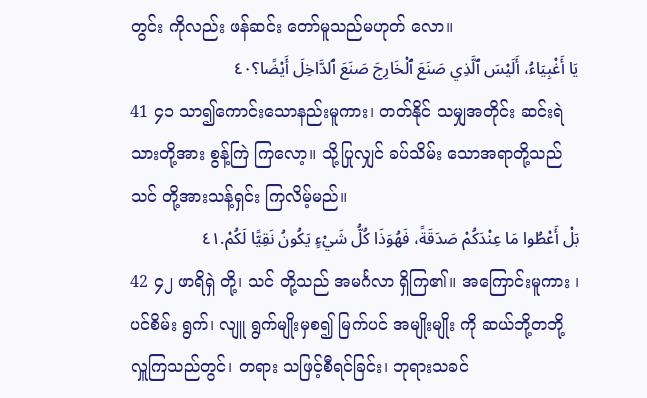တွင်း ကိုလည်း ဖန်ဆင်း တော်မူသည်မဟုတ် လော။
يَا أَغْبِيَاءُ، أَلَيْسَ ٱلَّذِي صَنَعَ ٱلْخَارِجَ صَنَعَ ٱلدَّاخِلَ أَيْضًا؟٤٠
41 ၄၁ သာ၍ကောင်းသောနည်းမူကား၊ တတ်နိုင် သမျှအတိုင်း ဆင်းရဲသားတို့အား စွန့်ကြဲ ကြလော့။ သို့ပြုလျှင် ခပ်သိမ်း သောအရာတို့သည် သင် တို့အားသန့်ရှင်း ကြလိမ့်မည်။
بَلْ أَعْطُوا مَا عِنْدَكُمْ صَدَقَةً، فَهُوَذَا كُلُّ شَيْءٍ يَكُونُ نَقِيًّا لَكُمْ.٤١
42 ၄၂ ဖာရိရှဲ တို့၊ သင် တို့သည် အမင်္ဂလာ ရှိကြ၏။ အကြောင်းမူကား ၊ ပင်စိမ်း ရွက်၊ လျူ ရွက်မျိုးမှစ၍ မြက်ပင် အမျိုးမျိုး ကို ဆယ်ဘို့တဘို့ လှူကြသည်တွင်၊ တရား သဖြင့်စီရင်ခြင်း၊ ဘုရားသခင်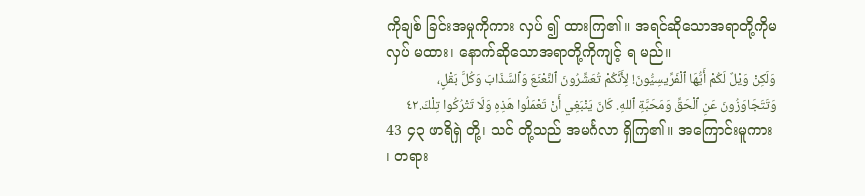ကိုချစ် ခြင်းအမှုကိုကား လှပ် ၍ ထားကြ၏။ အရင်ဆိုသောအရာတို့ကိုမ လှပ် မထား၊ နောက်ဆိုသောအရာတို့ကိုကျင့် ရ မည်။
وَلَكِنْ وَيْلٌ لَكُمْ أَيُّهَا ٱلْفَرِّيسِيُّونَ! لِأَنَّكُمْ تُعَشِّرُونَ ٱلنَّعْنَعَ وَٱلسَّذَابَ وَكُلَّ بَقْلٍ، وَتَتَجَاوَزُونَ عَنِ ٱلْحَقِّ وَمَحَبَّةِ ٱللهِ. كَانَ يَنْبَغِي أَنْ تَعْمَلُوا هَذِهِ وَلَا تَتْرُكُوا تِلْكَ.٤٢
43 ၄၃ ဖာရိရှဲ တို့၊ သင် တို့သည် အမင်္ဂလာ ရှိကြ၏။ အကြောင်းမူကား ၊ တရား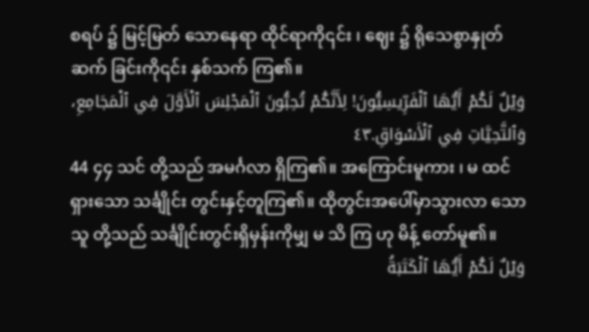စရပ် ၌ မြင့်မြတ် သောနေရာ ထိုင်ရာကို၎င်း ၊ ဈေး ၌ ရိုသေစွာနှုတ်ဆက် ခြင်းကို၎င်း နှစ်သက် ကြ၏။
وَيْلٌ لَكُمْ أَيُّهَا ٱلْفَرِّيسِيُّونَ! لِأَنَّكُمْ تُحِبُّونَ ٱلْمَجْلِسَ ٱلْأَوَّلَ فِي ٱلْمَجَامِعِ، وَٱلتَّحِيَّاتِ فِي ٱلْأَسْوَاقِ.٤٣
44 ၄၄ သင် တို့သည် အမင်္ဂလာ ရှိကြ၏။ အကြောင်းမူကား ၊ မ ထင်ရှားသော သင်္ချိုင်း တွင်းနှင့်တူကြ၏။ ထိုတွင်းအပေါ်မှာသွားလာ သောသူ တို့သည် သင်္ချိုင်းတွင်းရှိမှန်းကိုမျှ မ သိ ကြ ဟု မိန့် တော်မူ၏။
وَيْلٌ لَكُمْ أَيُّهَا ٱلْكَتَبَةُ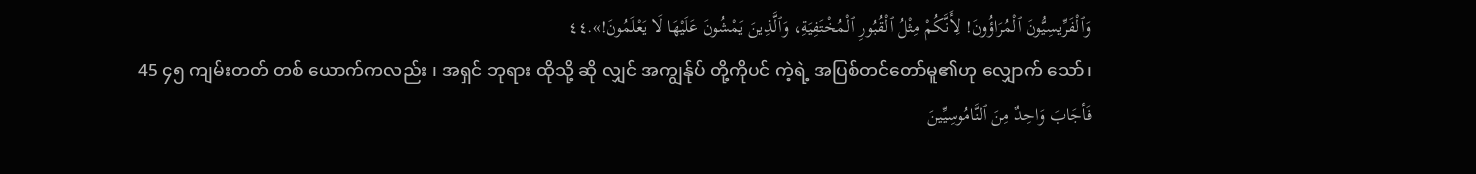وَٱلْفَرِّيسِيُّونَ ٱلْمُرَاؤُونَ! لِأَنَّكُمْ مِثْلُ ٱلْقُبُورِ ٱلْمُخْتَفِيَةِ، وَٱلَّذِينَ يَمْشُونَ عَلَيْهَا لَا يَعْلَمُونَ!».٤٤
45 ၄၅ ကျမ်းတတ် တစ် ယောက်ကလည်း ၊ အရှင် ဘုရား ထိုသို့ ဆို လျှင် အကျွန်ုပ် တို့ကိုပင် ကဲ့ရဲ့ အပြစ်တင်တော်မူ၏ဟု လျှောက် သော်၊
فَأجَابَ وَاحِدٌ مِنَ ٱلنَّامُوسِيِّينَ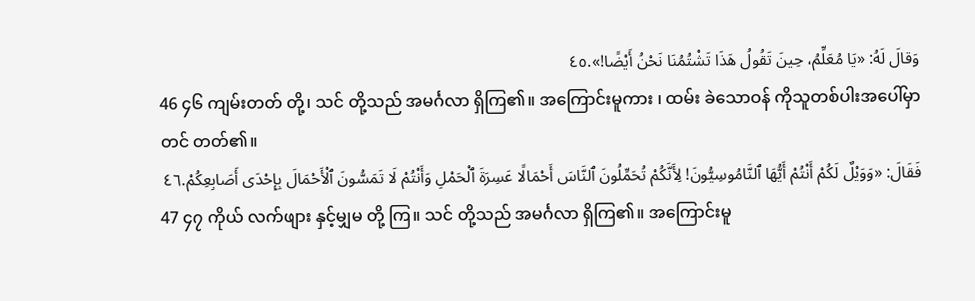وَقالَ لَهُ: «يَا مُعَلِّمُ، حِينَ تَقُولُ هَذَا تَشْتُمُنَا نَحْنُ أَيْضًا!».٤٥
46 ၄၆ ကျမ်းတတ် တို့၊ သင် တို့သည် အမင်္ဂလာ ရှိကြ၏။ အကြောင်းမူကား ၊ ထမ်း ခဲသောဝန် ကိုသူတစ်ပါးအပေါ်မှာတင် တတ်၏။
فَقَالَ: «وَوَيْلٌ لَكُمْ أَنْتُمْ أَيُّهَا ٱلنَّامُوسِيُّونَ! لِأَنَّكُمْ تُحَمِّلُونَ ٱلنَّاسَ أَحْمَالًا عَسِرَةَ ٱلْحَمْلِ وَأَنْتُمْ لَا تَمَسُّونَ ٱلْأَحْمَالَ بِإِحْدَى أَصَابِعِكُمْ.٤٦
47 ၄၇ ကိုယ် လက်ဖျား နှင့်မျှမ တို့ ကြ။ သင် တို့သည် အမင်္ဂလာ ရှိကြ၏။ အကြောင်းမူ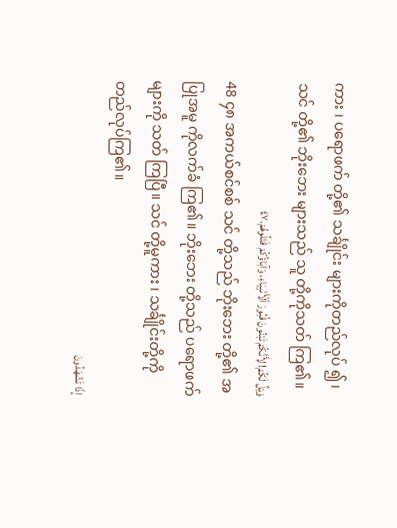ကား ၊ ပရောဖက် တို့၏ သင်္ချိုင်း များကိုတည်လုပ် ၍၊ သင် တို့၏ ဘိုးဘေး များသည် သူ တို့ကိုသတ် ကြ၏။
وَيْلٌ لَكُمْ! لِأَنَّكُمْ تَبْنُونَ قُبُورَ ٱلْأَنْبِيَاءِ، وَآبَاؤُكُمْ قَتَلُوهُمْ.٤٧
48 ၄၈ အကယ်စင်စစ် သင် တို့သည် ဘိုးဘေး တို့၏ အပြုအမူ ကိုလက်ခံ ကြ၏။ ဘိုးဘေး တို့သည် ပရောဖက် များကို သတ် ကြပြီ။ သင် တို့မူကား ၊ သင်္ချိုင်းတို့ကို တည်လုပ်ကြ၏။
إِذًا تَشْهَدُونَ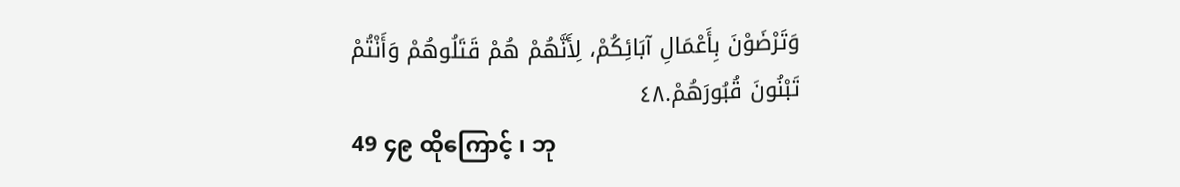وَتَرْضَوْنَ بِأَعْمَالِ آبَائِكُمْ، لِأَنَّهُمْ هُمْ قَتَلُوهُمْ وَأَنْتُمْ تَبْنُونَ قُبُورَهُمْ.٤٨
49 ၄၉ ထိုကြောင့် ၊ ဘု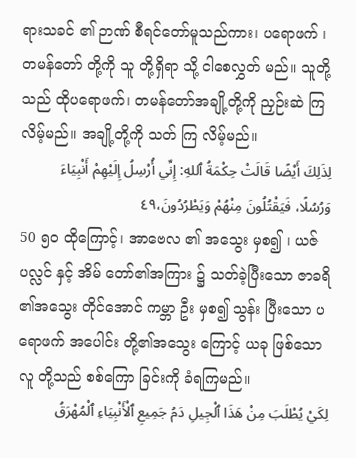ရားသခင် ၏ ဉာဏ် စီရင်တော်မူသည်ကား၊ ပရောဖက် ၊ တမန်တော် တို့ကို သူ တို့ရှိရာ သို့ ငါစေလွှတ် မည်။ သူတို့သည် ထိုပရောဖက်၊ တမန်တော်အချို့တို့ကို ညှဉ်းဆဲ ကြလိမ့်မည်။ အချို့တို့ကို သတ် ကြ လိမ့်မည်။
لِذَلِكَ أَيْضًا قَالَتْ حِكْمَةُ ٱللهِ: إِنِّي أُرْسِلُ إِلَيْهِمْ أَنْبِيَاءَ وَرُسُلًا، فَيَقْتُلُونَ مِنْهُمْ وَيَطْرُدُونَ،٤٩
50 ၅၀ ထိုကြောင့်၊ အာဗေလ ၏ အသွေး မှစ၍ ၊ ယဇ်ပလ္လင် နှင့် အိမ် တော်၏အကြား ၌ သတ်ခဲ့ပြီးသော ဇာခရိ ၏အသွေး တိုင်အောင် ကမ္ဘာ ဦး မှစ၍ သွန်း ပြီးသော ပရောဖက် အပေါင်း တို့၏အသွေး ကြောင့် ယခု ဖြစ်သောလူ တို့သည် စစ်ကြော ခြင်းကို ခံရကြမည်။
لِكَيْ يُطْلَبَ مِنْ هَذَا ٱلْجِيلِ دَمُ جَمِيعِ ٱلْأَنْبِيَاءِ ٱلْمُهْرَقُ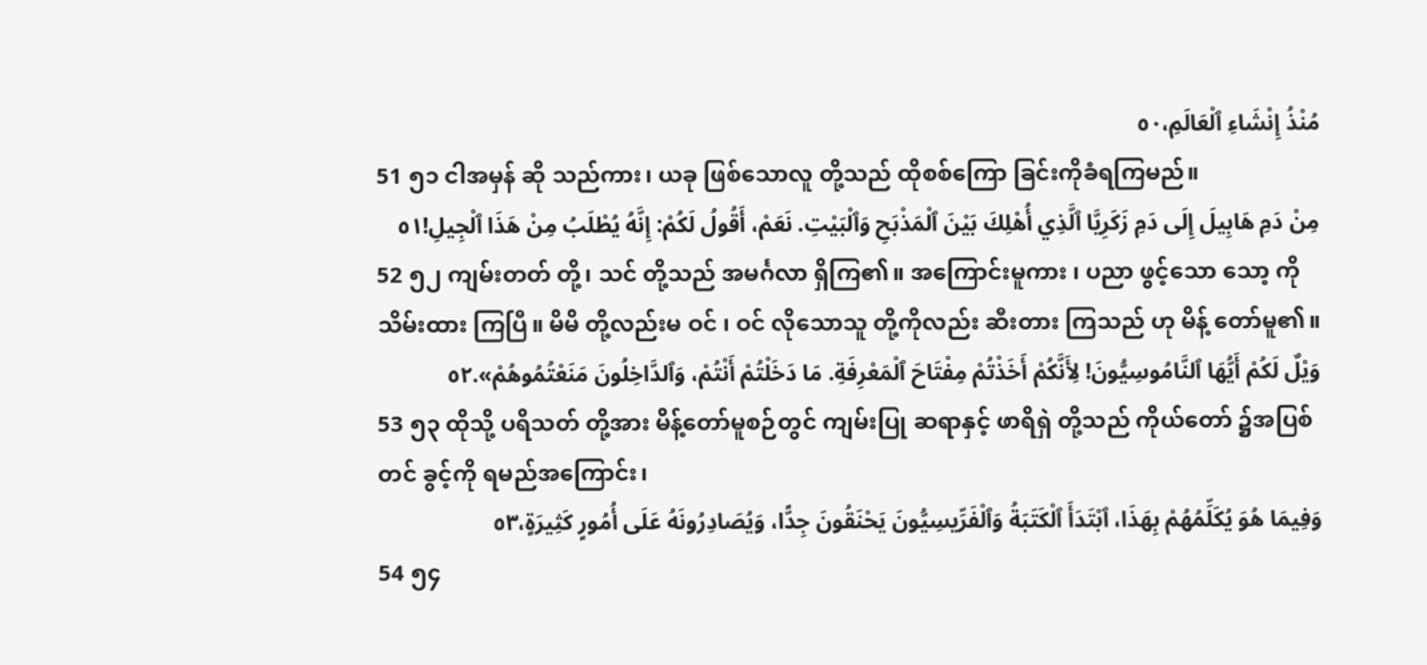مُنْذُ إِنْشَاءِ ٱلْعَالَمِ،٥٠
51 ၅၁ ငါအမှန် ဆို သည်ကား၊ ယခု ဖြစ်သောလူ တို့သည် ထိုစစ်ကြော ခြင်းကိုခံရကြမည်။
مِنْ دَمِ هَابِيلَ إِلَى دَمِ زَكَرِيَّا ٱلَّذِي أُهْلِكَ بَيْنَ ٱلْمَذْبَحِ وَٱلْبَيْتِ. نَعَمْ، أَقُولُ لَكُمْ: إِنَّهُ يُطْلَبُ مِنْ هَذَا ٱلْجِيلِ!٥١
52 ၅၂ ကျမ်းတတ် တို့၊ သင် တို့သည် အမင်္ဂလာ ရှိကြ၏။ အကြောင်းမူကား ၊ ပညာ ဖွင့်သော သော့ ကို သိမ်းထား ကြပြီ။ မိမိ တို့လည်းမ ဝင် ၊ ဝင် လိုသောသူ တို့ကိုလည်း ဆီးတား ကြသည် ဟု မိန့် တော်မူ၏။
وَيْلٌ لَكُمْ أَيُّهَا ٱلنَّامُوسِيُّونَ! لِأَنَّكُمْ أَخَذْتُمْ مِفْتَاحَ ٱلْمَعْرِفَةِ. مَا دَخَلْتُمْ أَنْتُمْ، وَٱلدَّاخِلُونَ مَنَعْتُمُوهُمْ».٥٢
53 ၅၃ ထိုသို့ ပရိသတ် တို့အား မိန့်တော်မူစဉ်တွင် ကျမ်းပြု ဆရာနှင့် ဖာရိရှဲ တို့သည် ကိုယ်တော် ၌အပြစ်တင် ခွင့်ကို ရမည်အကြောင်း၊
وَفِيمَا هُوَ يُكَلِّمُهُمْ بِهَذَا، ٱبْتَدَأَ ٱلْكَتَبَةُ وَٱلْفَرِّيسِيُّونَ يَحْنَقُونَ جِدًّا، وَيُصَادِرُونَهُ عَلَى أُمُورٍ كَثِيرَةٍ،٥٣
54 ၅၄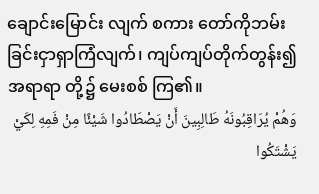ချောင်းမြောင်း လျက် စကား တော်ကိုဘမ်း ခြင်းငှာရှာကြံလျက်၊ ကျပ်ကျပ်တိုက်တွန်း၍ အရာရာ တို့၌ မေးစစ် ကြ၏။
وَهُمْ يُرَاقِبُونَهُ طَالِبِينَ أَنْ يَصْطَادُوا شَيْئًا مِنْ فَمِهِ لِكَيْ يَشْتَكُوا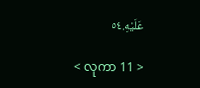عَلَيْهِ.٥٤

< လုကာ 11 >